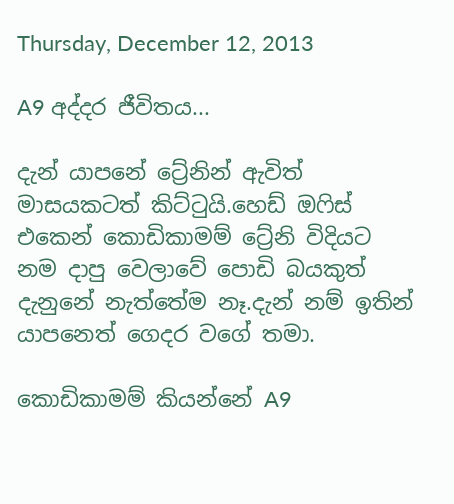Thursday, December 12, 2013

A9 අද්දර ජීවිතය...

දැන් යාපනේ ට්‍රේනින් ඇවිත් මාසයකටත් කිට්ටුයි.හෙඩ් ඔෆිස් එකෙන් කොඩිකාමම් ට්‍රේනි විදියට නම දාපු වෙලාවේ පොඩි බයකුත් දැනුනේ නැත්තේම නෑ.දැන් නම් ඉතින් යාපනෙත් ගෙදර වගේ තමා.

කොඩිකාමම් කියන්නේ A9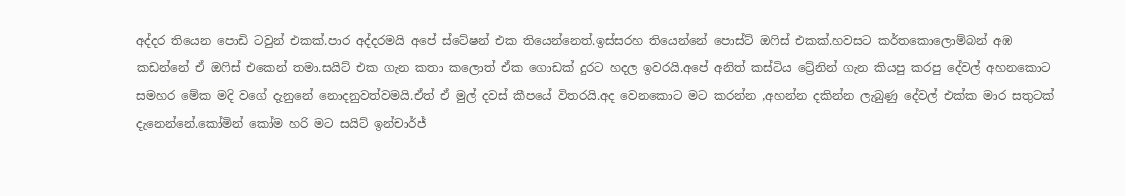අද්දර තියෙන පොඩි ටවුන් එකක්.පාර අද්දරමයි අපේ ස්ටේෂන් එක තියෙන්නෙත්.ඉස්සරහ තියෙන්නේ පොස්ට් ඔෆිස් එකක්.හවසට කර්තකොලොම්බන් අඹ කඩන්නේ ඒ ඔෆිස් එකෙන් තමා.සයිට් එක ගැන කතා කලොත් ඒක ගොඩක් දුරට හදල ඉවරයි.අපේ අනිත් කස්ටිය ට්‍රේනින් ගැන කියපු කරපු දේවල් අහනකොට සමහර මේක මදි වගේ දැනුනේ නොදනුවත්වමයි.ඒත් ඒ මුල් දවස් කීපයේ විතරයි.අද වෙනකොට මට කරන්න ,අහන්න දකින්න ලැබුණු දේවල් එක්ක මාර සතුටක් දැනෙන්නේ.කෝමින් කෝම හරි මට සයිට් ඉන්චාර්ජ්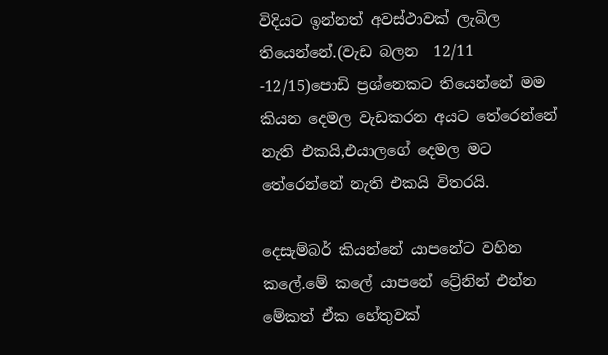විදියට ඉන්නත් අවස්ථාවක් ලැබිල තියෙන්නේ.(වැඩ බලන  12/11 -12/15)පොඩි ප්‍රශ්නෙකට තියෙන්නේ මම කියන දෙමල වැඩකරන අයට තේරෙන්නේ නැති එකයි,එයාලගේ දෙමල මට තේරෙන්නේ නැති එකයි විතරයි.

දෙසැම්බර් කියන්නේ යාපනේට වහින කලේ.මේ කලේ යාපනේ ට්‍රේනින් එන්න මේකත් ඒක හේතුවක්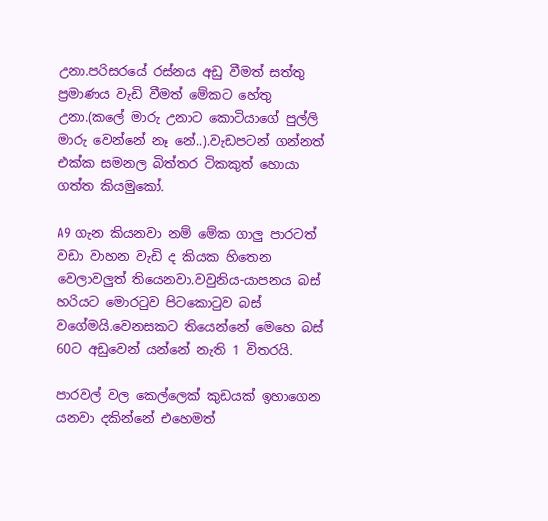උනා.පරිසරයේ රස්නය අඩු වීමත් සත්තු ප්‍රමාණය වැඩි වීමත් මේකට හේතු උනා.(කලේ මාරු උනාට කොටියාගේ පුල්ලි මාරු වෙන්නේ නෑ නේ..).වැඩපටන් ගන්නත් එක්ක සමනල බිත්තර ටිකකුත් හොයා ගත්ත කියමුකෝ.

A9 ගැන කියනවා නම් මේක ගාලු පාරටත් වඩා වාහන වැඩි ද කියක හිතෙන වෙලාවලුත් තියෙනවා.වවුනිය-යාපනය බස් හරියට මොරටුව පිටකොටුව බස් වගේමයි.වෙනසකට තියෙන්නේ මෙහෙ බස් 60ට අඩුවෙන් යන්නේ නැති 1 විතරයි.

පාරවල් වල කෙල්ලෙක් කුඩයක් ඉහාගෙන යනවා දකින්නේ එහෙමත්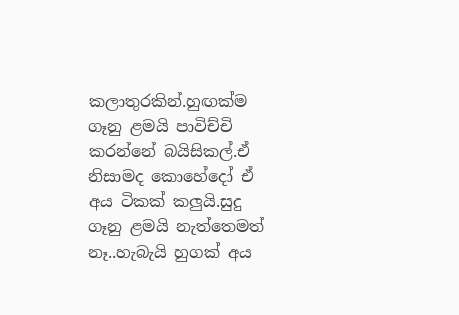කලාතුරකින්.හුඟක්ම ගෑනු ළමයි පාවිච්චි කරන්නේ බයිසිකල්.ඒ නිසාමද කොහේදෝ ඒ අය ටිකක් කලුයි.සුදු ගෑනු ළමයි නැත්තෙමත් නෑ..හැබැයි හුගක් අය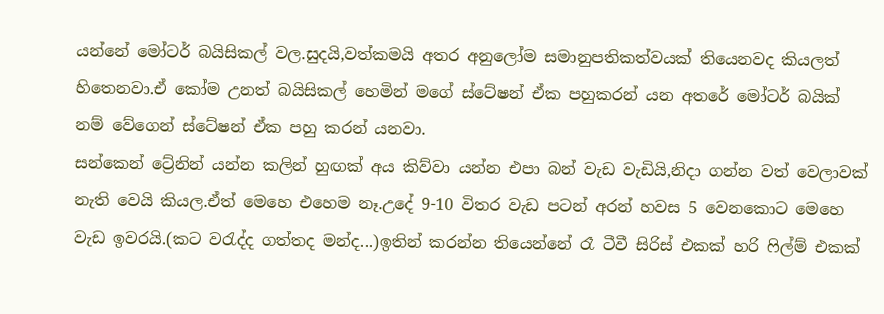යන්නේ මෝටර් බයිසිකල් වල.සුදයි,වත්කමයි අතර අනුලෝම සමානුපතිකත්වයක් තියෙනවද කියලත් හිතෙනවා.ඒ කෝම උනත් බයිසිකල් හෙමින් මගේ ස්ටේෂන් ඒක පහුකරන් යන අතරේ මෝටර් බයික් නම් වේගෙන් ස්ටේෂන් ඒක පහු කරන් යනවා.
සන්කෙන් ට්‍රේනින් යන්න කලින් හුඟක් අය කිව්වා යන්න එපා බන් වැඩ වැඩියි,නිදා ගන්න වත් වෙලාවක් නැති වෙයි කියල.ඒත් මෙහෙ එහෙම නෑ.උදේ 9-10 විතර වැඩ පටන් අරන් හවස 5 වෙනකොට මෙහෙ වැඩ ඉවරයි.(කට වරැද්ද ගත්තද මන්ද...)ඉතින් කරන්න තියෙන්නේ රෑ ටීවී සිරිස් එකක් හරි ෆිල්ම් එකක්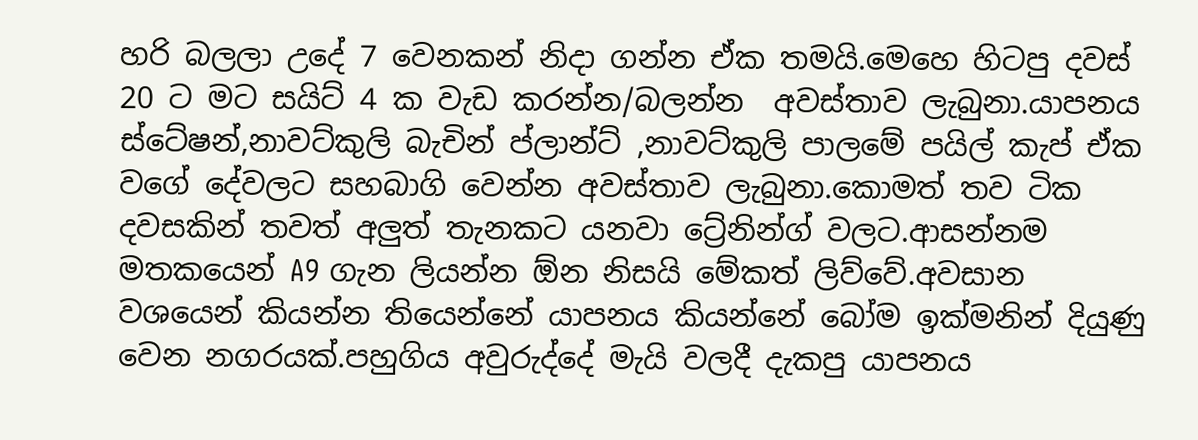හරි බලලා උදේ 7 වෙනකන් නිදා ගන්න ඒක තමයි.මෙහෙ හිටපු දවස් 20 ට මට සයිට් 4 ක වැඩ කරන්න/බලන්න  අවස්තාව ලැබුනා.යාපනය ස්ටේෂන්,නාවට්කුලි බැචින් ප්ලාන්ට් ,නාවට්කුලි පාලමේ පයිල් කැප්‍ ඒක වගේ දේවලට සහබාගි වෙන්න අවස්තාව ලැබුනා.කොමත් තව ටික දවසකින් තවත් අලුත් තැනකට යනවා ට්‍රේනින්ග් වලට.ආසන්නම මතකයෙන් A9 ගැන ලියන්න ඕන නිසයි මේකත් ලිව්වේ.අවසාන වශයෙන් කියන්න තියෙන්නේ යාපනය කියන්නේ බෝම ඉක්මනින් දියුණු වෙන නගරයක්.පහුගිය අවුරුද්දේ මැයි වලදී දැකපු යාපනය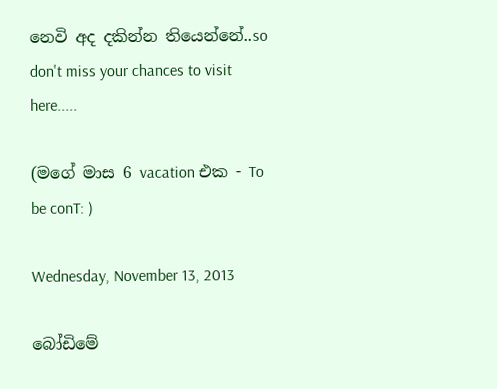නෙවි අද දකින්න තියෙන්නේ..so don't miss your chances to visit here.....

(මගේ මාස 6 vacation එක - To be conT: )

Wednesday, November 13, 2013

බෝඩිමේ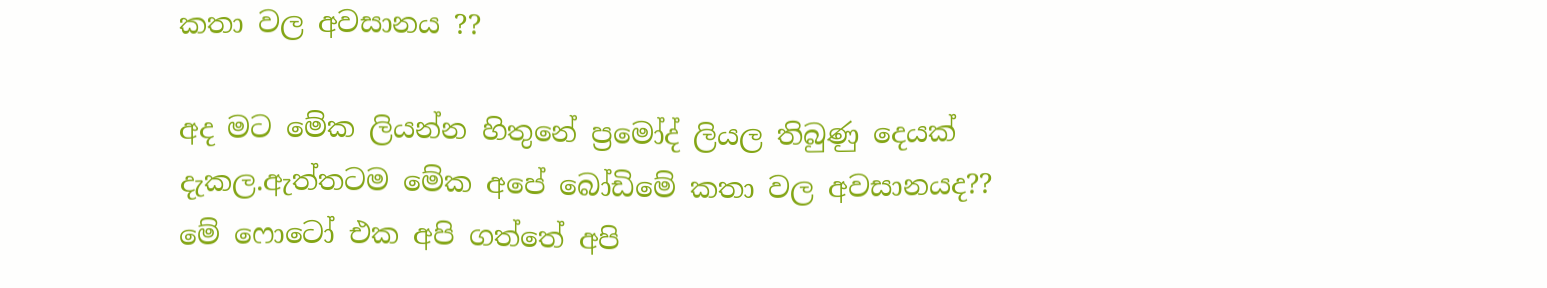කතා වල අවසානය ??

අද මට මේක ලියන්න හිතුනේ ප්‍රමෝද් ලියල තිබුණු දෙයක් දැකල.ඇත්තටම මේක අපේ බෝඩිමේ කතා වල අවසානයද??
මේ ෆොටෝ එක අපි ගත්තේ අපි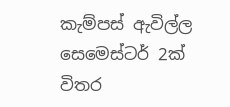කැම්පස් ඇවිල්ල සෙමෙස්ටර් 2ක් විතර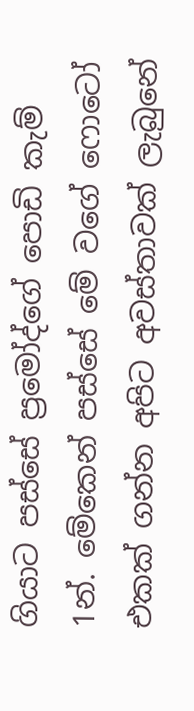ගියාට පස්සේ ප්‍රමෝද්ගේ පොඩි කැම් 1න්. මේකෙන් පස්සේ මේ වගේ ෆොටෝ එකක් ගන්න අපිට අවස්තාවක් ලැබුනේ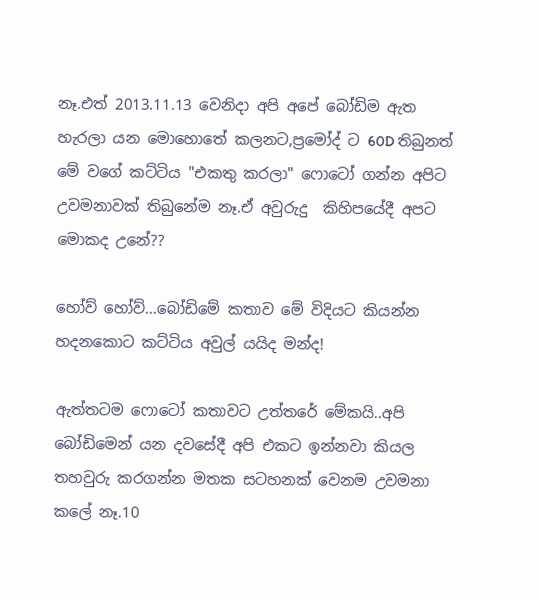නෑ.එත් 2013.11.13 වෙනිදා අපි අපේ බෝඩිම ඇත හැරලා යන මොහොතේ කලනට,ප්‍රමෝද් ට 60D තිබුනත් මේ වගේ කට්ටිය "එකතු කරලා" ෆොටෝ ගන්න අපිට උවමනාවක් තිබුනේම නෑ.ඒ අවුරුදු  කිහිපයේදී අපට මොකද උනේ??

හෝව් හෝව්...බෝඩිමේ කතාව මේ විදියට කියන්න හදනකොට කට්ටිය අවුල් යයිද මන්ද!

ඇත්තටම ෆොටෝ කතාවට උත්තරේ මේකයි..අපි බෝඩිමෙන් යන දවසේදී අපි එකට ඉන්නවා කියල තහවුරු කරගන්න මතක සටහනක් වෙනම උවමනා කලේ නෑ.10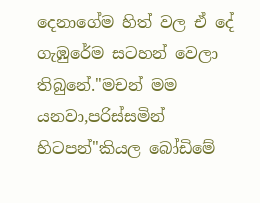දෙනාගේම හිත් වල ඒ දේ ගැඹුරේම සටහන් වෙලා තිබුනේ."මචන් මම යනවා,පරිස්සමින් හිටපන්"කියල බෝඩිමේ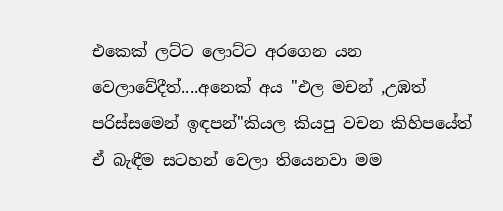එකෙක් ලට්ට ලොට්ට අරගෙන යන වෙලාවේදීත්....අනෙක් අය "එල මචන් ,උඹත් පරිස්සමෙන් ඉඳපන්"කියල කියපු වචන කිහිපයේත් ඒ බැඳීම සටහන් වෙලා තියෙනවා මම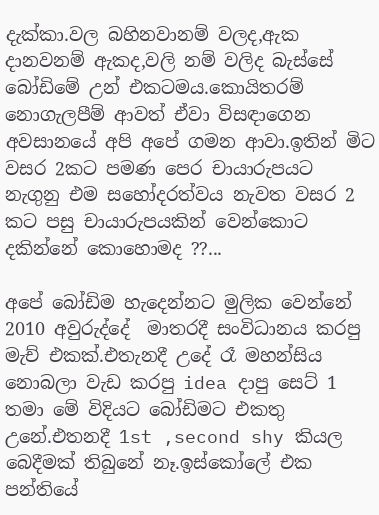දැක්කා.වල බහිනවානම් වලද,ඇක දානවනම් ඇකද,වලි නම් වලිද බැස්සේ බෝඩිමේ උන් එකටමය.කොයිතරම් නොගැලපීම් ආවත් ඒවා විසඳාගෙන අවසානයේ අපි අපේ ගමන ආවා.ඉතින් මිට වසර 2කට පමණ පෙර චායාරුපයට නැගුනු එම සහෝදරත්වය නැවත වසර 2 කට පසු චායාරුපයකින් වෙන්කොට දකින්නේ කොහොමද ??...

අපේ බෝඩිම හැදෙන්නට මුලික වෙන්නේ 2010 අවුරුද්දේ  මාතරදී සංවිධානය කරපු මැච් එකක්.එතැනදී උදේ රෑ මහන්සිය නොබලා වැඩ කරපු idea දාපු සෙට් 1 තමා මේ විදියට බෝඩිමට එකතු උනේ.එතනදී 1st ,second shy කියල බෙදීමක් තිබුනේ නෑ.ඉස්කෝලේ එක පන්තියේ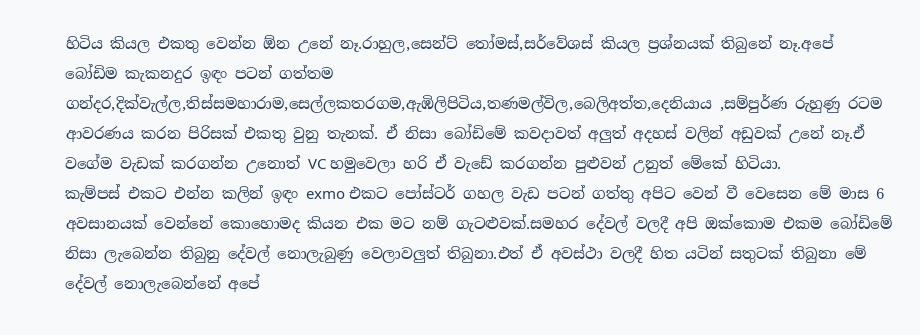හිටිය කියල එකතු වෙන්න ඕන උනේ නෑ.රාහුල,සෙන්ට් තෝමස්,සර්වේශස් කියල ප්‍රශ්නයක් තිබුනේ නෑ.අපේ බෝඩිම කැකනදුර ඉඳං පටන් ගත්තම ගන්දර,දික්වැල්ල,තිස්සමහාරාම,සෙල්ලකතරගම,ඇඹිලිපිටිය,තණමල්විල,බෙලිඅත්ත,දෙනියාය ,සම්පුර්ණ රුහුණු රටම ආවරණය කරන පිරිසක් එකතු වුනු තැනක්. ඒ නිසා බෝඩිමේ කවදාවත් අලුත් අදහස් වලින් අඩුවක් උනේ නෑ.ඒ වගේම වැඩක් කරගන්න උනොත් VC හමුවෙලා හරි ඒ වැඩේ කරගන්න පුළුවන් උනුත් මේකේ හිටියා.
කැම්පස් එකට එන්න කලින් ඉඳං exmo එකට පෝස්ටර් ගහල වැඩ පටන් ගත්තු අපිට වෙන් වී වෙසෙන මේ මාස 6 අවසානයක් වෙන්නේ කොහොමද කියන එක මට නම් ගැටළුවක්.සමහර දේවල් වලදී අපි ඔක්කොම එකම බෝඩිමේ නිසා ලැබෙන්න තිබුනු දේවල් නොලැබුණු වෙලාවලුත් තිබුනා.එත් ඒ අවස්ථා වලදී හිත යටින් සතුටක් තිබුනා මේ දේවල් නොලැබෙන්නේ අපේ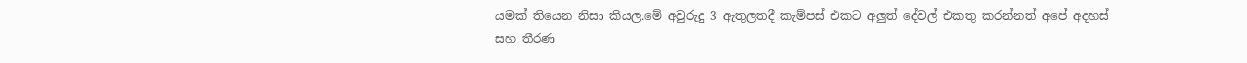යමක් තියෙන නිසා කියල.මේ අවුරුදු 3 ඇතුලතදී කැම්පස් එකට අලුත් දේවල් එකතු කරන්නත් අපේ අදහස් සහ තීරණ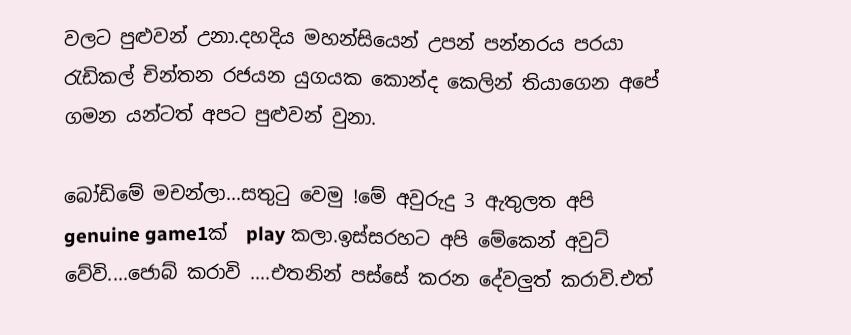වලට පුළුවන් උනා.දහදිය මහන්සියෙන් උපන් පන්නරය පරයා රැඩිකල් චින්තන රජයන යුගයක කොන්ද කෙලින් තියාගෙන අපේ ගමන යන්ටත් අපට පුළුවන් වුනා.

බෝඩිමේ මචන්ලා...සතුටු වෙමු !මේ අවුරුදු 3 ඇතුලත අපි genuine game1ක්  play කලා.ඉස්සරහට අපි මේකෙන් අවුට් වේවි....ජොබ් කරාවි ....එතනින් පස්සේ කරන දේවලුත් කරාවි.එත්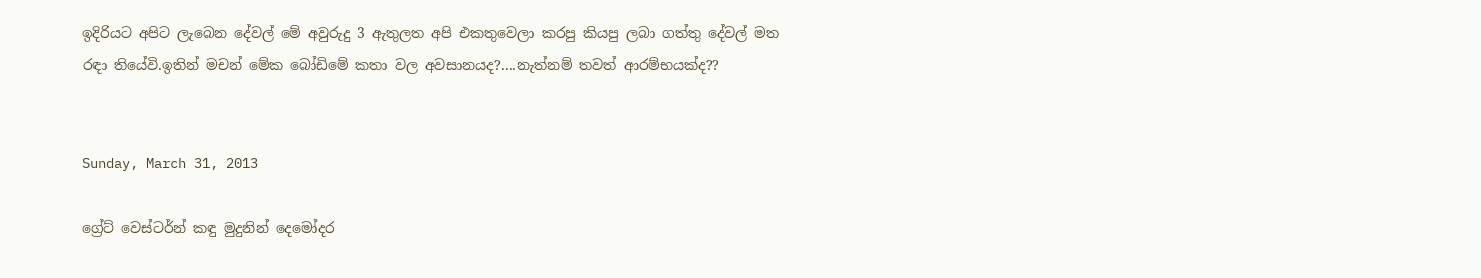ඉදිරියට අපිට ලැබෙන දේවල් මේ අවුරුදු 3 ඇතුලත අපි එකතුවෙලා කරපු කියපු ලබා ගත්තු දේවල් මත රඳා තියේවි.ඉතින් මචන් මේක බෝඩිමේ කතා වල අවසානයද?....නැත්නම් තවත් ආරම්භයක්ද??


Sunday, March 31, 2013

ග්‍රේට් වෙස්ටර්න් කඳු මුදුනින් දෙමෝදර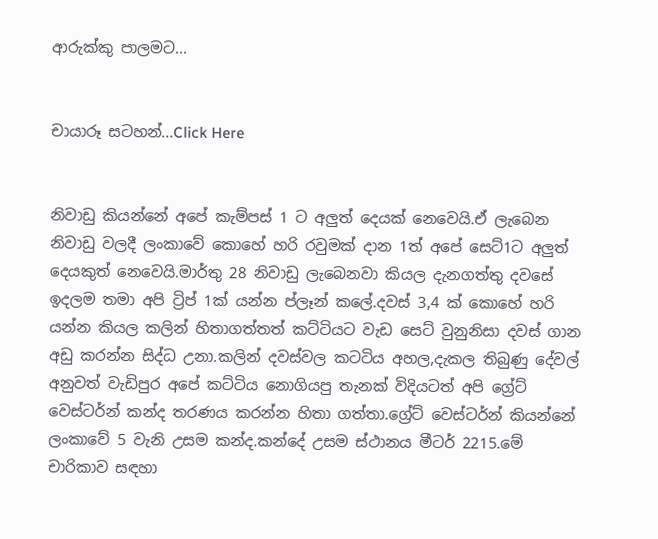ආරුක්කු පාලමට...


චායාරූ සටහන්...Click Here


නිවාඩු කියන්නේ අපේ කැම්පස් 1 ට අලුත් දෙයක් නෙවෙයි.ඒ ලැබෙන නිවාඩු වලදී ලංකාවේ කොහේ හරි රවුමක් දාන 1ත් අපේ සෙට්1ට අලුත් දෙයකුත් නෙවෙයි.මාර්තු 28 නිවාඩු ලැබෙනවා කියල දැනගත්තු දවසේ ඉදලම තමා අපි ට්‍රිප් 1ක් යන්න ප්ලෑන් කලේ.දවස් 3,4 ක් කොහේ හරි යන්න කියල කලින් හිතාගත්තත් කට්ටියට වැඩ සෙට් වුනුනිසා දවස් ගාන අඩු කරන්න සිද්ධ උනා.කලින් දවස්වල කටටිය අහල,දැකල තිබුණු දේවල් අනුවත් වැඩිපුර අපේ කට්ටිය නොගියපු තැනක් විදියටත් අපි ග්‍රේට් වෙස්ටර්න් කන්ද තරණය කරන්න හිතා ගත්තා.ග්‍රේට් වෙස්ටර්න් කියන්නේ ලංකාවේ 5 වැනි උසම කන්ද.කන්දේ උසම ස්ථානය මීටර් 2215.මේ චාරිකාව සඳහා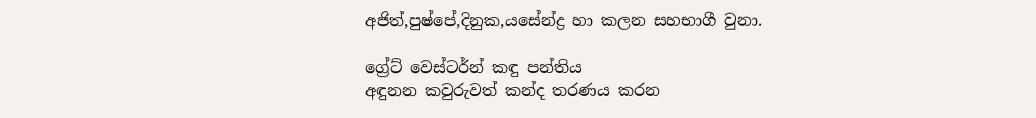අජිත්,පුෂ්පේ,දිනුක,යසේන්ද්‍ර හා කලන සහභාගී වුනා.

ග්‍රේට් වෙස්ටර්න් කඳු පන්තිය
අඳුනන කවුරුවත් කන්ද තරණය කරන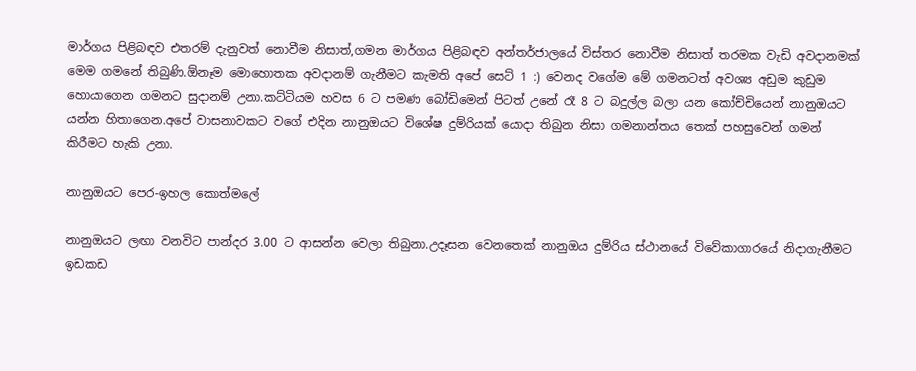මාර්ගය පිළිබඳව එතරම් දැනුවත් නොවීම නිසාත්,ගමන මාර්ගය පිළිබඳව අන්තර්ජාලයේ විස්තර නොවීම නිසාත් තරමක වැඩි අවදානමක් මෙම ගමනේ තිබුණි.ඕනෑම මොහොතක අවදානම් ගැනීමට කැමති අපේ සෙට් 1 :) වෙනද වගේම මේ ගමනටත් අවශ්‍ය අඩුම කුඩුම හොයාගෙන ගමනට සුදානම් උනා.කට්ටියම හවස 6 ට පමණ බෝඩිමෙන් පිටත් උනේ රෑ 8 ට බදුල්ල බලා යන කෝච්චියෙන් නානුඔයට යන්න හිතාගෙන.අපේ වාසනාවකට වගේ එදින නානුඔයට විශේෂ දුම්රියක් යොදා තිබුන නිසා ගමනාන්තය තෙක් පහසුවෙන් ගමන් කිරීමට හැකි උනා.

නානුඔයට පෙර-ඉහල කොත්මලේ

නානුඔයට ලඟා වනවිට පාන්දර 3.00 ට ආසන්න වෙලා තිබුනා.උදෑසන වෙනතෙක් නානුඔය දුම්රිය ස්ථානයේ විවේකාගාරයේ නිදාගැනීමට ඉඩකඩ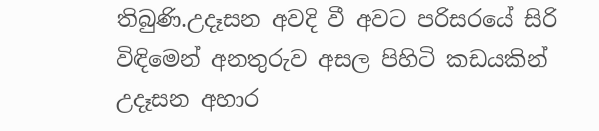තිබුණි.උදෑසන අවදි වී අවට පරිසරයේ සිරි විඳිමෙන් අනතුරුව අසල පිහිටි කඩයකින් උදෑසන අහාර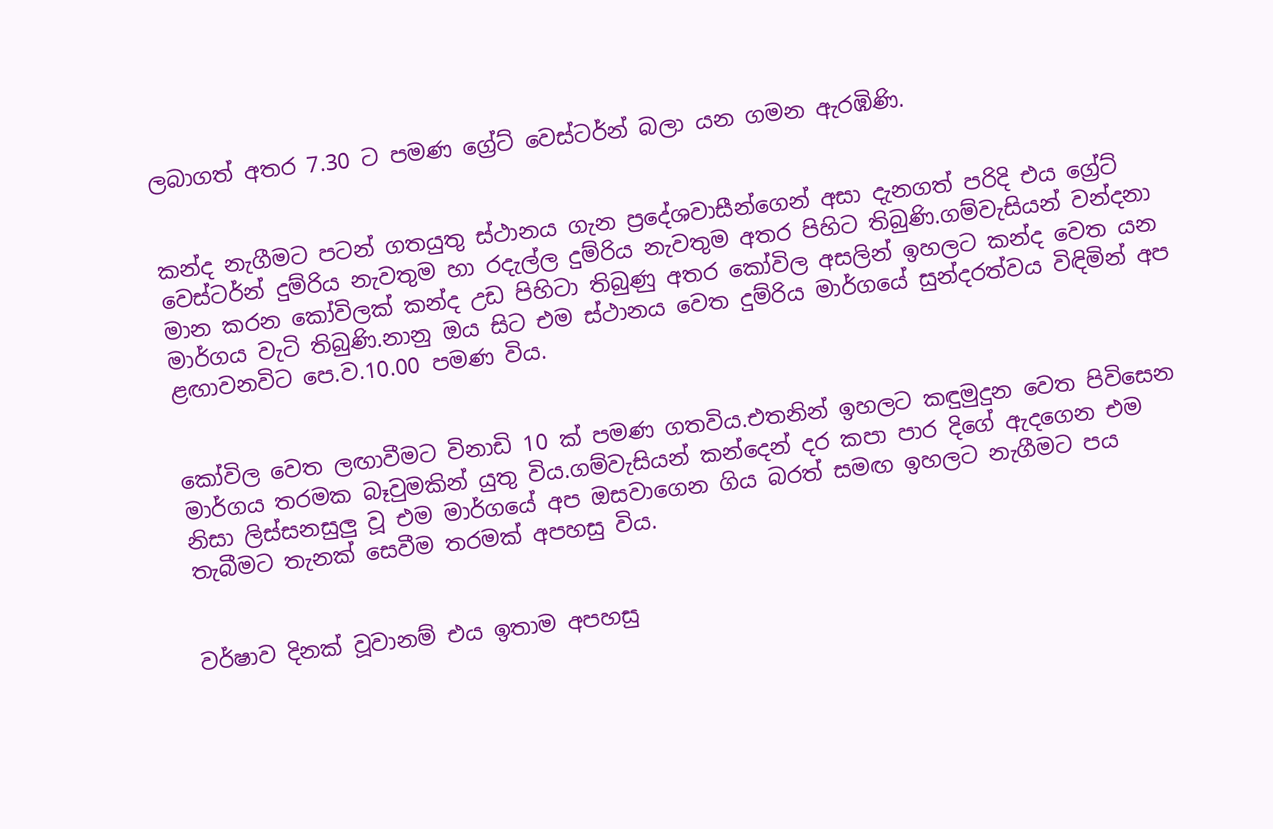ලබාගත් අතර 7.30 ට පමණ ග්‍රේට් වෙස්ටර්න් බලා යන ගමන ඇරඹිණි.


කන්ද නැගීමට පටන් ගතයුතු ස්ථානය ගැන ප්‍රදේශවාසීන්ගෙන් අසා දැනගත් පරිදි එය ග්‍රේට් වෙස්ටර්න් දුම්රිය නැවතුම හා රදැල්ල දුම්රිය නැවතුම අතර පිහිට තිබුණි.ගම්වැසියන් වන්දනා මාන කරන කෝවිලක් කන්ද උඩ පිහිටා තිබුණු අතර කෝවිල අසලින් ඉහලට කන්ද වෙත යන මාර්ගය වැටි තිබුණි.නානු ඔය සිට එම ස්ථානය වෙත දුම්රිය මාර්ගයේ සුන්දරත්වය විඳිමින් අප ළඟාවනවිට පෙ.ව.10.00 පමණ විය.


කෝවිල වෙත ලඟාවීමට විනාඩි 10 ක් පමණ ගතවිය.එතනින් ඉහලට කඳුමුදුන වෙත පිවිසෙන මාර්ගය තරමක බෑවුමකින් යුතු විය.ගම්වැසියන් කන්දෙන් දර කපා පාර දිගේ ඇදගෙන එම නිසා ලිස්සනසුලු වූ එම මාර්ගයේ අප ඔසවාගෙන ගිය බරත් සමඟ ඉහලට නැගීමට පය තැබීමට තැනක් සෙවීම තරමක් අපහසු විය.


වර්ෂාව දිනක් වූවානම් එය ඉතාම අපහසු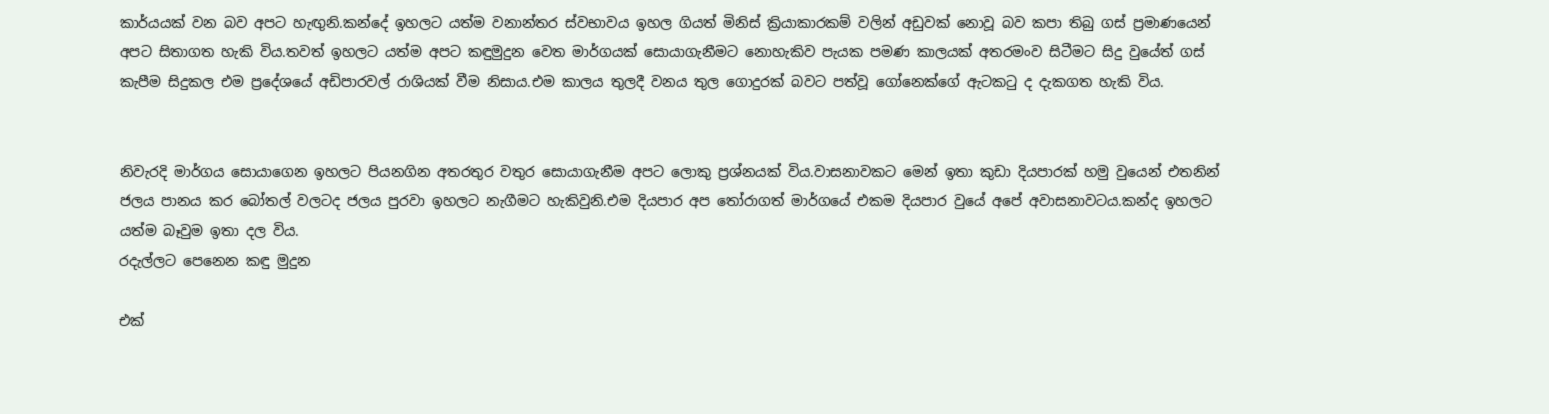කාර්යයක් වන බව අපට හැඟුනි.කන්දේ ඉහලට යත්ම වනාන්තර ස්වභාවය ඉහල ගියත් මිනිස් ක්‍රියාකාරකම් වලින් අඩුවක් නොවූ බව කපා තිබු ගස් ප්‍රමාණයෙන් අපට සිතාගත හැකි විය.තවත් ඉහලට යත්ම අපට කඳුමුදුන වෙත මාර්ගයක් සොයාගැනීමට නොහැකිව පැයක පමණ කාලයක් අතරමංව සිටීමට සිදු වුයේත් ගස් කැපීම සිදුකල එම ප්‍රදේශයේ අඩිපාරවල් රාශියක් වීම නිසාය.එම කාලය තුලදී වනය තුල ගොදුරක් බවට පත්වූ ගෝනෙක්ගේ ඇටකටු ද දැකගත හැකි විය.


නිවැරදි මාර්ගය සොයාගෙන ඉහලට පියනගින අතරතුර වතුර සොයාගැනීම අපට ලොකු ප්‍රශ්නයක් විය.වාසනාවකට මෙන් ඉතා කුඩා දියපාරක් හමු වුයෙන් එතනින් ජලය පානය කර බෝතල් වලටද ජලය පුරවා ඉහලට නැගීමට හැකිවුනි.එම දියපාර අප තෝරාගත් මාර්ගයේ එකම දියපාර වුයේ අපේ අවාසනාවටය.කන්ද ඉහලට යත්ම බෑවුම ඉතා දල විය.
රදැල්ලට පෙනෙන කඳු මුදුන

එක්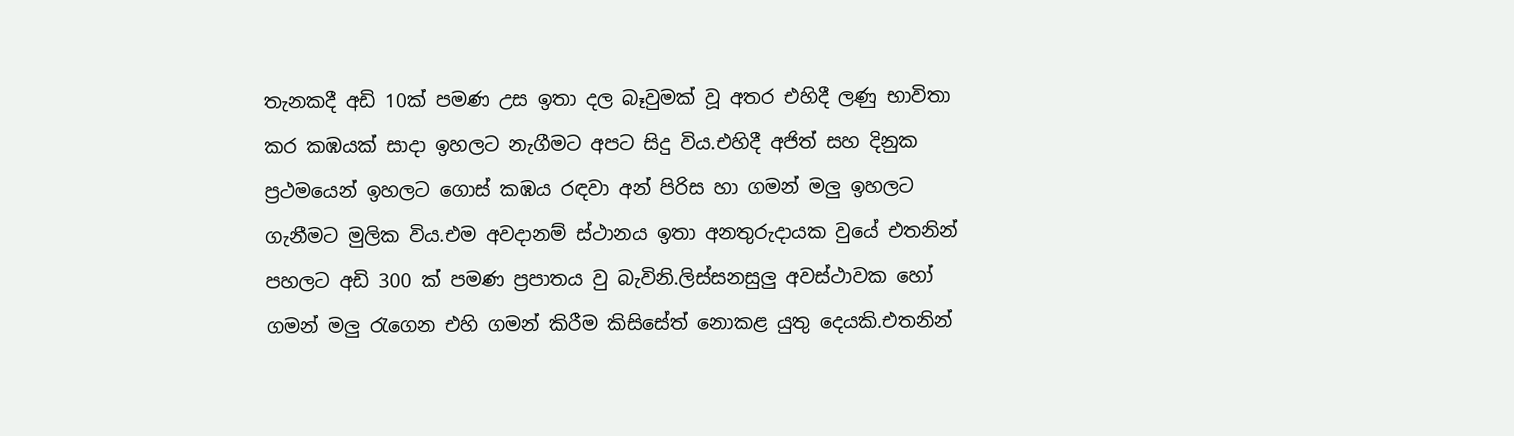තැනකදී අඩි 10ක් පමණ උස ඉතා දල බෑවුමක් වූ අතර එහිදී ලණු භාවිතා කර කඹයක් සාදා ඉහලට නැගීමට අපට සිදු විය.එහිදී අජිත් සහ දිනුක ප්‍රථමයෙන් ඉහලට ගොස් කඹය රඳවා අන් පිරිස හා ගමන් මලු ඉහලට ගැනීමට මුලික විය.එම අවදානම් ස්ථානය ඉතා අනතුරුදායක වුයේ එතනින් පහලට අඩි 300 ක් පමණ ප්‍රපාතය වු බැවිනි.ලිස්සනසුලු අවස්ථාවක හෝ ගමන් මලු රැගෙන එහි ගමන් කිරීම කිසිසේත් නොකළ යුතු දෙයකි.එතනින්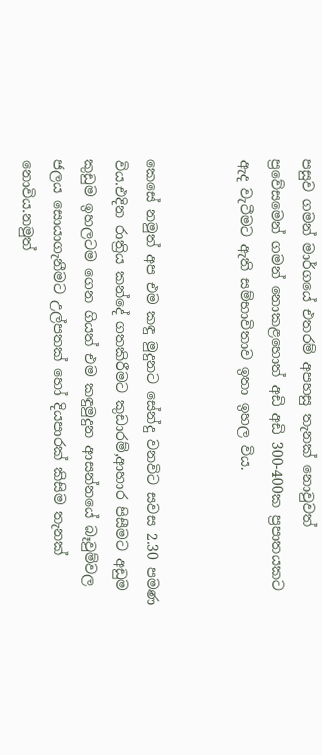පසුව ගමන් මාර්ගයේ එතරම් අපහසු තැනක් නොවුවත් ප්‍රවේසමෙන් ගමන් නොකළහොත් අඩි අඩි 300-400ක ප්‍රපාතයකට ඇද වැටීමට ඇති සම්භාවිතාව ඉතා ඉහල විය.


කෙසේ නමුත් අප එම කඳු මුදුනට සේන්දු වනවිට සවස 2.30 පමණ විය.එදින රාත්‍රිය කන්දේ ගතකිරීමට කුඩාරම්,ආහාර පිසීමට අඩුම කුඩුම ඉහලටම ගෙන ගියත් එම කඳුමුදුන ආසන්නයේ බෑවුම්වල ජලය සොයාගැනීමට උල්පතක් හෝ දියපාරක් කිසිම තැනක් නොවිය.නමුත්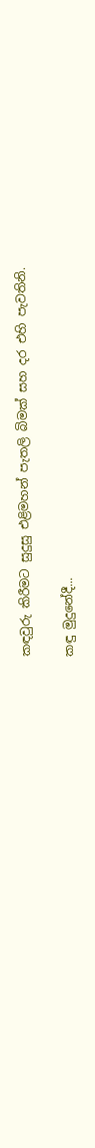කඳවුරු කිරීමට සුදුසු එළිමහන් පැතලි බිමක් සහ දර එහි පැවතිනි.

කඳු මුදුනේදී...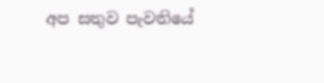අප සතුව පැවතියේ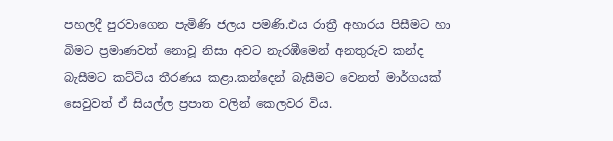පහලදී පුරවාගෙන පැමිණි ජලය පමණි.එය රාත්‍රී අහාරය පිසීමට හා බිමට ප්‍රමාණවත් නොවූ නිසා අවට නැරඹීමෙන් අනතුරුව කන්ද බැසීමට කට්ටිය තීරණය කළා.කන්දෙන් බැසීමට වෙනත් මාර්ගයක් සෙවුවත් ඒ සියල්ල ප්‍රපාත වලින් කෙලවර විය.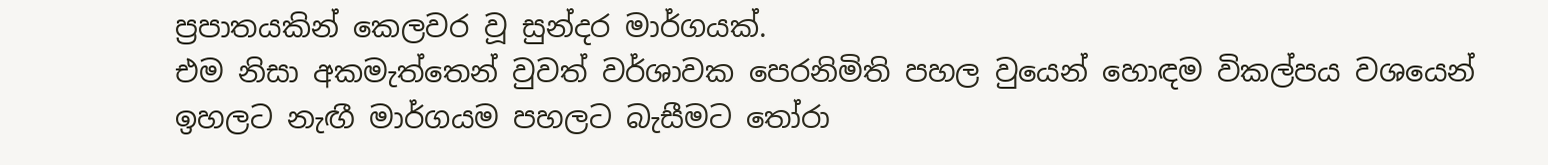ප්‍රපාතයකින් කෙලවර වූ සුන්දර මාර්ගයක්.
එම නිසා අකමැත්තෙන් වුවත් වර්ශාවක පෙරනිමිති පහල වුයෙන් හොඳම විකල්පය වශයෙන් ඉහලට නැඟී මාර්ගයම පහලට බැසීමට තෝරා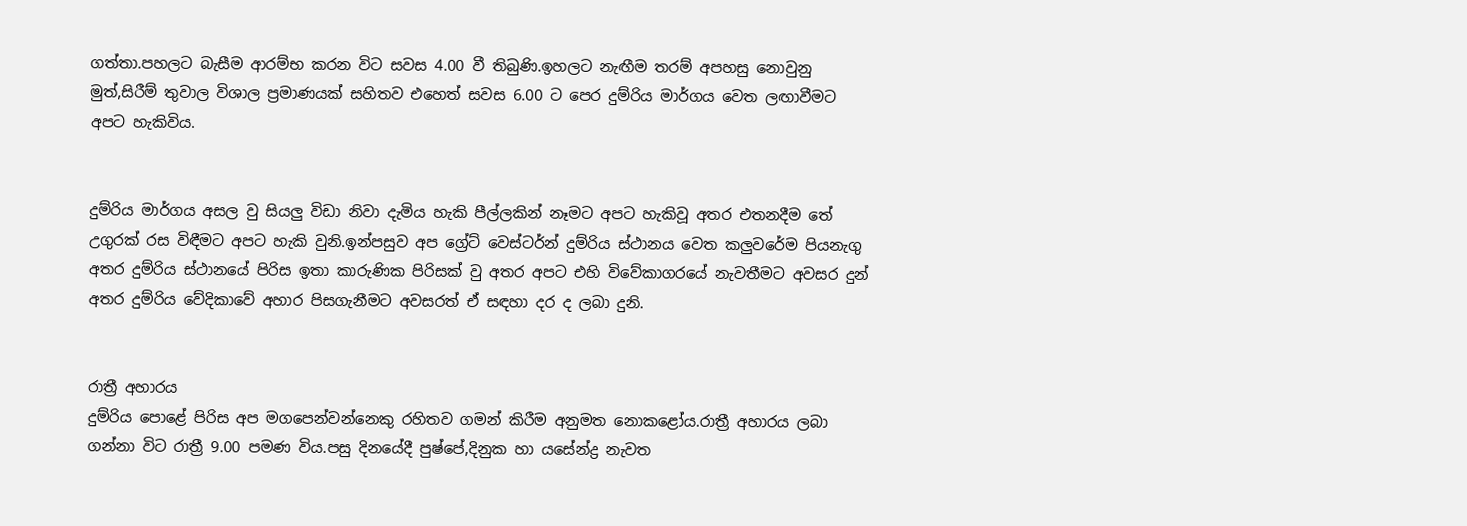ගත්තා.පහලට බැසීම ආරම්භ කරන විට සවස 4.00 වී තිබුණි.ඉහලට නැඟීම තරම් අපහසු නොවුනු මුත්,සිරීම් තුවාල විශාල ප්‍රමාණයක් සහිතව එහෙත් සවස 6.00 ට පෙර දුම්රිය මාර්ගය වෙත ලඟාවීමට අපට හැකිවිය.


දුම්රිය මාර්ගය අසල වු සියලු විඩා නිවා දැමිය හැකි පීල්ලකින් නෑමට අපට හැකිවූ අතර එතනදීම තේ උගුරක්‌ රස විඳීමට අපට හැකි වුනි.ඉන්පසුව අප ග්‍රේට් වෙස්ටර්න් දුම්රිය ස්ථානය වෙත කලුවරේම පියනැගු අතර දුම්රිය ස්ථානයේ පිරිස ඉතා කාරුණික පිරිසක් වු අතර අපට එහි විවේකාගරයේ නැවතීමට අවසර දුන් අතර දුම්රිය වේදිකාවේ අහාර පිසගැනීමට අවසරත් ඒ සඳහා දර ද ලබා දුනි.


රාත්‍රී අහාරය
දුම්රිය පොළේ පිරිස අප මගපෙන්වන්නෙකු රහිතව ගමන් කිරීම අනුමත නොකළෝය.රාත්‍රී අහාරය ලබා ගන්නා විට රාත්‍රී 9.00 පමණ විය.පසු දිනයේදී පුෂ්පේ,දිනුක හා යසේන්ද්‍ර නැවත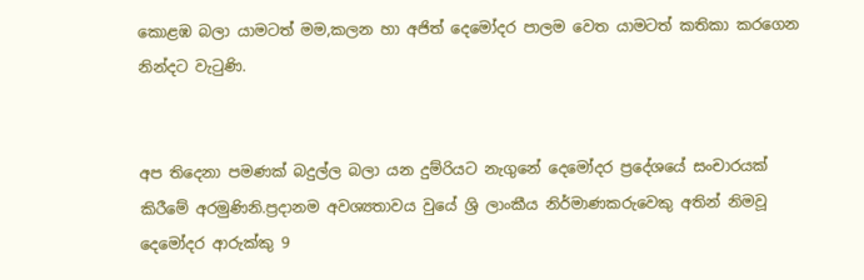කොළඹ බලා යාමටත් මම,කලන හා අජිත් දෙමෝදර පාලම වෙත යාමටත් කතිකා කරගෙන නින්දට වැටුණි.


අප තිදෙනා පමණක් බදුල්ල බලා යන දුම්රියට නැගුනේ දෙමෝදර ප්‍රදේශයේ සංචාරයක් කිරීමේ අරමුණිනි.ප්‍රදානම අවශ්‍යතාවය වුයේ ශ්‍රි ලාංකීය නිර්මාණකරුවෙකු අතින් නිමවූ දෙමෝදර ආරුක්කු 9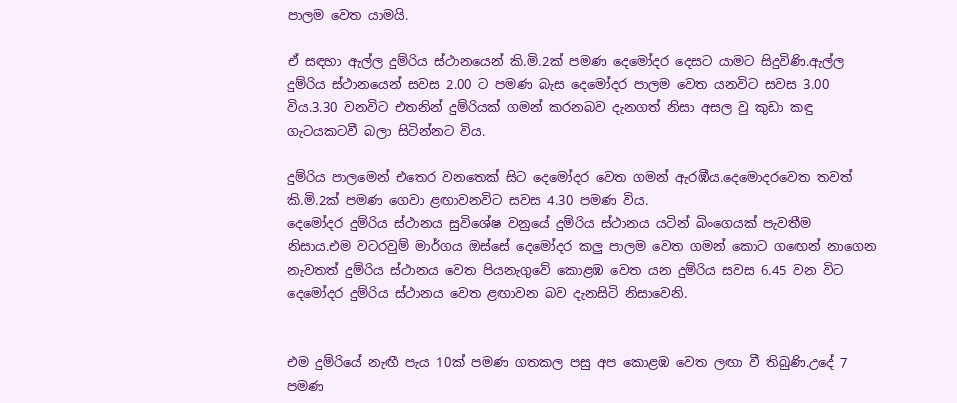පාලම වෙත යාමයි.

ඒ සඳහා ඇල්ල දුම්රිය ස්ථානයෙන් කි.මි.2ක් පමණ දෙමෝදර දෙසට යාමට සිදුවිණි.ඇල්ල දුම්රිය ස්ථානයෙන් සවස 2.00 ට පමණ බැස දෙමෝදර පාලම වෙත යනවිට සවස 3.00 විය.3.30 වනවිට එතනින් දුම්රියක් ගමන් කරනබව දැනගත් නිසා අසල වු කුඩා කඳු ගැටයකටවී බලා සිටින්නට විය.

දුම්රිය පාලමෙන් එතෙර වනතෙක් සිට දෙමෝදර වෙත ගමන් ඇරඹීය.දෙමොදරවෙත තවත් කි.මි.2ක් පමණ ගෙවා ළඟාවනවිට සවස 4.30 පමණ විය.
දෙමෝදර දුම්රිය ස්ථානය සුවිශේෂ වනුයේ දුම්රිය ස්ථානය යටින් බිංගෙයක් පැවතීම නිසාය.එම වටරවුම් මාර්ගය ඔස්සේ දෙමෝදර කලු පාලම වෙත ගමන් කොට ගඟෙන් නාගෙන නැවතත් දුම්රිය ස්ථානය වෙත පියනැගුවේ කොළඹ වෙත යන දුම්රිය සවස 6.45 වන විට දෙමෝදර දුම්රිය ස්ථානය වෙත ළඟාවන බව දැනසිටි නිසාවෙනි.


එම දුම්රියේ නැඟී පැය 10ක් පමණ ගතකල පසු අප කොළඹ වෙත ලඟා වී තිබුණි.උදේ 7 පමණ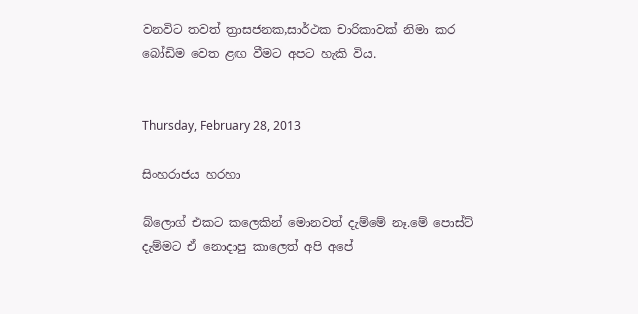වනවිට තවත් ත්‍රාසජනක,සාර්ථක චාරිකාවක් නිමා කර බෝඩිම වෙත ළඟ වීමට අපට හැකි විය.


Thursday, February 28, 2013

සිංහරාජය හරහා

බ්ලොග් එකට කලෙකින් මොනවත් දැම්මේ නෑ.මේ පොස්ට් දැම්මට ඒ නොදාපු කාලෙත් අපි අපේ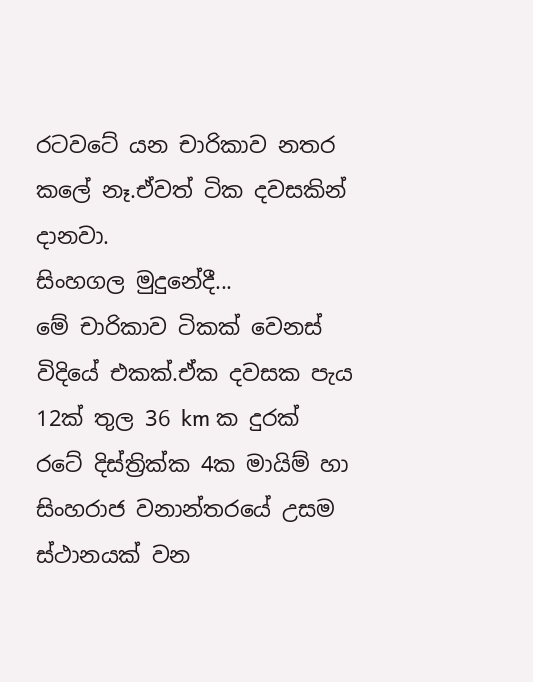රටවටේ යන චාරිකාව නතර කලේ නෑ.ඒවත් ටික දවසකින් දානවා.
සිංහගල මුදුනේදී...
මේ චාරිකාව ටිකක් වෙනස් විදියේ එකක්.ඒක දවසක පැය 12ක් තුල 36 km ක දුරක්  රටේ දිස්ත්‍රික්ක 4ක මායිම් හා සිංහරාජ වනාන්තරයේ උසම ස්ථානයක් වන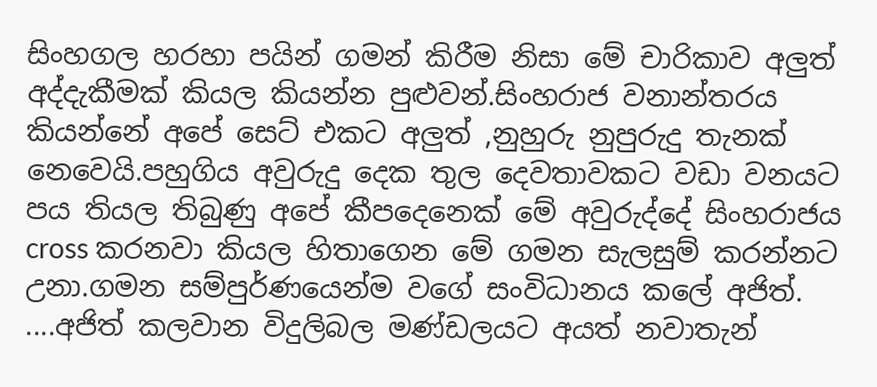සිංහගල හරහා පයින් ගමන් කිරීම නිසා මේ චාරිකාව අලුත් අද්දැකීමක් කියල කියන්න පුළුවන්.සිංහරාජ වනාන්තරය කියන්නේ අපේ සෙට් එකට අලුත් ,නුහුරු නුපුරුදු තැනක් නෙවෙයි.පහුගිය අවුරුදු දෙක තුල දෙවතාවකට වඩා වනයට පය තියල තිබුණු අපේ කීපදෙනෙක් මේ අවුරුද්දේ සිංහරාජය cross කරනවා කියල හිතාගෙන මේ ගමන සැලසුම් කරන්නට උනා.ගමන සම්පුර්ණයෙන්ම වගේ සංවිධානය කලේ අජිත්.
....අජිත් කලවාන විදුලිබල මණ්ඩලයට අයත් නවාතැන්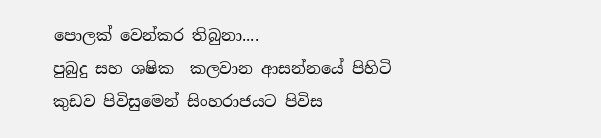පොලක් වෙන්කර තිබුනා....
පුබුදු සහ ශෂික  කලවාන ආසන්නයේ පිහිටි කුඩව පිවිසුමෙන් සිංහරාජයට පිවිස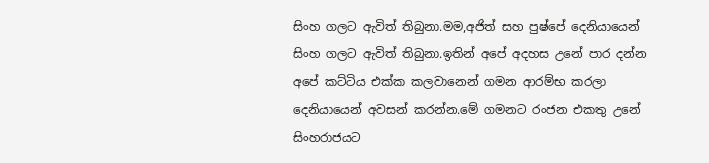සිංහ ගලට ඇවිත් තිබුනා.මම,අජිත් සහ පුෂ්පේ දෙනියායෙන් සිංහ ගලට ඇවිත් තිබුනා.ඉතින් අපේ අදහස උනේ පාර දන්න අපේ කට්ටිය එක්ක කලවානෙන් ගමන ආරම්භ කරලා දෙනියායෙන් අවසන් කරන්න.මේ ගමනට රංජන එකතු උනේ සිංහරාජයට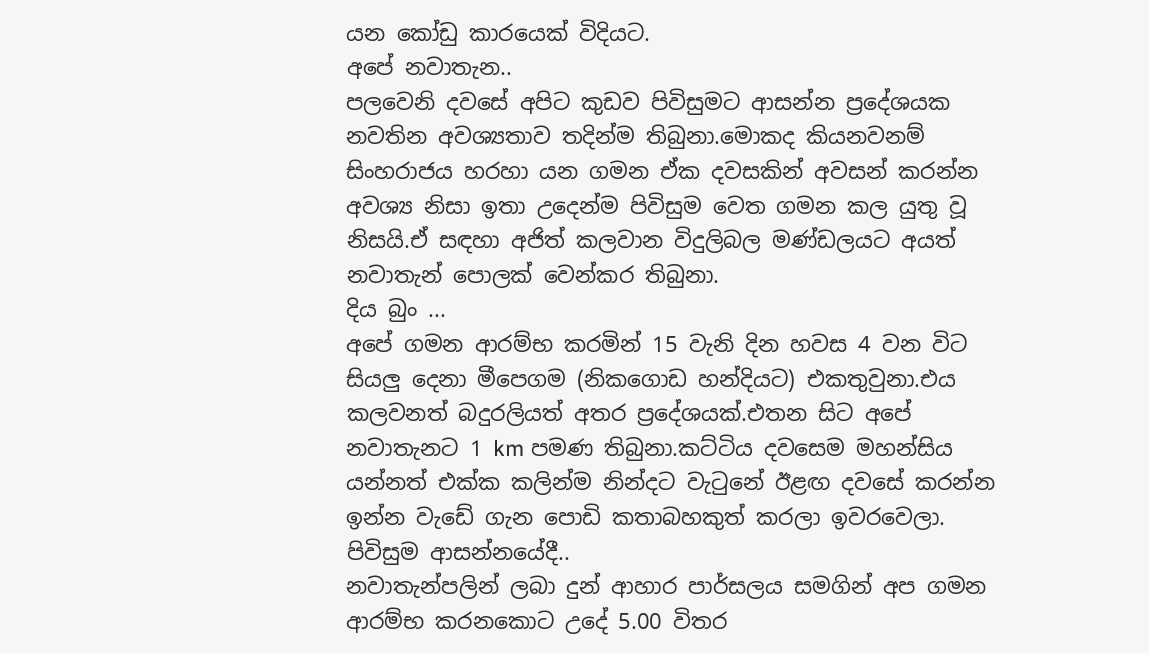යන කෝඩු කාරයෙක් විදියට.
අපේ නවාතැන..
පලවෙනි දවසේ අපිට කුඩව පිවිසුමට ආසන්න ප්‍රදේශයක නවතින අවශ්‍යතාව තදින්ම තිබුනා.මොකද කියනවනම් සිංහරාජය හරහා යන ගමන ඒක දවසකින් අවසන් කරන්න අවශ්‍ය නිසා ඉතා උදෙන්ම පිවිසුම වෙත ගමන කල යුතු වූ නිසයි.ඒ සඳහා අජිත් කලවාන විදුලිබල මණ්ඩලයට අයත් නවාතැන් පොලක් වෙන්කර තිබුනා.
දිය බුං ...
අපේ ගමන ආරම්භ කරමින් 15 වැනි දින හවස 4 වන විට සියලු දෙනා මීපෙගම (නිකගොඩ හන්දියට) එකතුවුනා.එය කලවනත් බදුරලියත් අතර ප්‍රදේශයක්.එතන සිට අපේ නවාතැනට 1 km පමණ තිබුනා.කට්ටිය දවසෙම මහන්සිය යන්නත් එක්ක කලින්ම නින්දට වැටුනේ ඊළඟ දවසේ කරන්න ඉන්න වැඩේ ගැන පොඩි කතාබහකුත් කරලා ඉවරවෙලා.
පිවිසුම ආසන්නයේදී..
නවාතැන්පලින් ලබා දුන් ආහාර පාර්සලය සමගින් අප ගමන ආරම්භ කරනකොට උදේ 5.00 විතර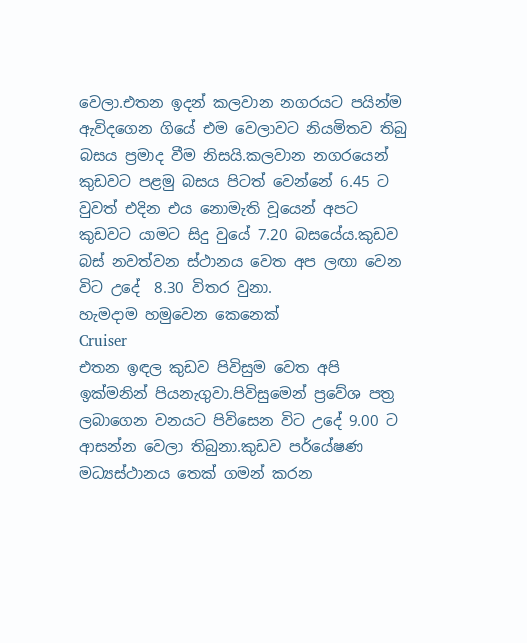වෙලා.එතන ඉදන් කලවාන නගරයට පයින්ම ඇවිදගෙන ගියේ එම වෙලාවට නියමිතව තිබු බසය ප්‍රමාද වීම නිසයි.කලවාන නගරයෙන් කුඩවට පළමු බසය පිටත් වෙන්නේ 6.45 ට වුවත් එදින එය නොමැති වූයෙන් අපට කුඩවට යාමට සිදු වුයේ 7.20 බසයේය.කුඩව බස් නවත්වන ස්ථානය වෙත අප ලඟා වෙන විට උදේ  8.30 විතර වුනා.
හැමදාම හමුවෙන කෙනෙක්
Cruiser
එතන ඉඳල කුඩව පිවිසුම වෙත අපි ඉක්මනින් පියනැගුවා.පිවිසුමෙන් ප්‍රවේශ පත්‍ර ලබාගෙන වනයට පිවිසෙන විට උදේ 9.00 ට ආසන්න වෙලා තිබුනා.කුඩව පර්යේෂණ මධ්‍යස්ථානය තෙක් ගමන් කරන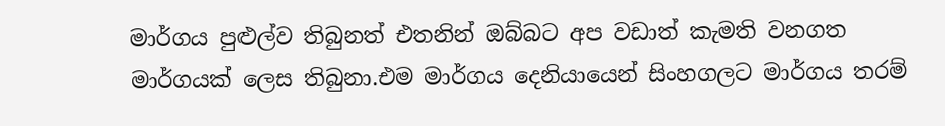මාර්ගය පුළුල්ව තිබුනත් එතනින් ඔබ්බට අප වඩාත් කැමති වනගත මාර්ගයක් ලෙස තිබුනා.එම මාර්ගය දෙනියායෙන් සිංහගලට මාර්ගය තරම්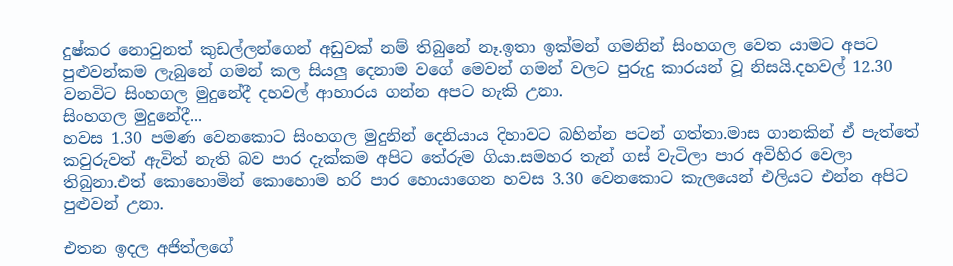දුෂ්කර නොවුනත් කුඩල්ලන්ගෙන් අඩුවක් නම් තිබුනේ නෑ.ඉතා ඉක්මන් ගමනින් සිංහගල වෙත යාමට අපට පුළුවන්කම ලැබුනේ ගමන් කල සියලු දෙනාම වගේ මෙවන් ගමන් වලට පුරුදු කාරයන් වූ නිසයි.දහවල් 12.30 වනවිට සිංහගල මුදුනේදී දහවල් ආහාරය ගන්න අපට හැකි උනා.
සිංහගල මුදුනේදී...
හවස 1.30 පමණ වෙනකොට සිංහගල මුදුනින් දෙනියාය දිහාවට බහින්න පටන් ගත්තා.මාස ගානකින් ඒ පැත්තේ කවුරුවත් ඇවිත් නැති බව පාර දැක්කම අපිට තේරුම ගියා.සමහර තැන් ගස් වැටිලා පාර අවිහිර වෙලා තිබුනා.එත් කොහොමින් කොහොම හරි පාර හොයාගෙන හවස 3.30 වෙනකොට කැලයෙන් එලියට එන්න අපිට පුළුවන් උනා.

එතන ඉදල අජිත්ලගේ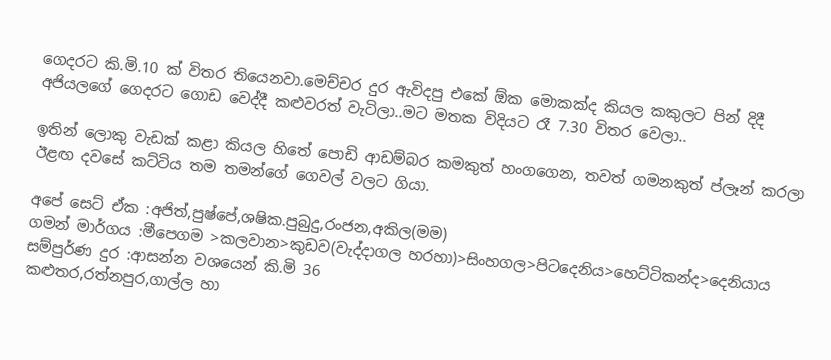ගෙදරට කි.මි.10 ක් විතර තියෙනවා.මෙච්චර දුර ඇවිදපු එකේ ඕක මොකක්ද කියල කකුලට පින් දිදී අජියලගේ ගෙදරට ගොඩ වෙද්දී කළුවරත් වැටිලා..මට මතක විදියට රෑ 7.30 විතර වෙලා..

ඉතින් ලොකු වැඩක් කළා කියල හිතේ පොඩි ආඩම්බර කමකුත් හංගගෙන, තවත් ගමනකුත් ප්ලෑන් කරලා ඊළඟ දවසේ කට්ටිය තම තමන්ගේ ගෙවල් වලට ගියා.

අපේ සෙට් ඒක :අජිත්,පුෂ්පේ,ශෂික.පුබුදු,රංජන,අකිල(මම)
ගමන් මාර්ගය :මීපෙගම >කලවාන>කුඩව(වැද්දාගල හරහා)>සිංහගල>පිටදෙනිය>හෙට්ටිකන්ද>දෙනියාය
සම්පුර්ණ දුර :ආසන්න වශයෙන් කි.මි 36
කළුතර,රත්නපුර,ගාල්ල හා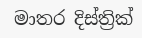මාතර දිස්ත්‍රික්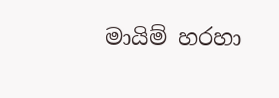මායිම් හරහා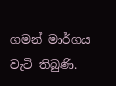ගමන් මාර්ගය වැටි තිබුණි.